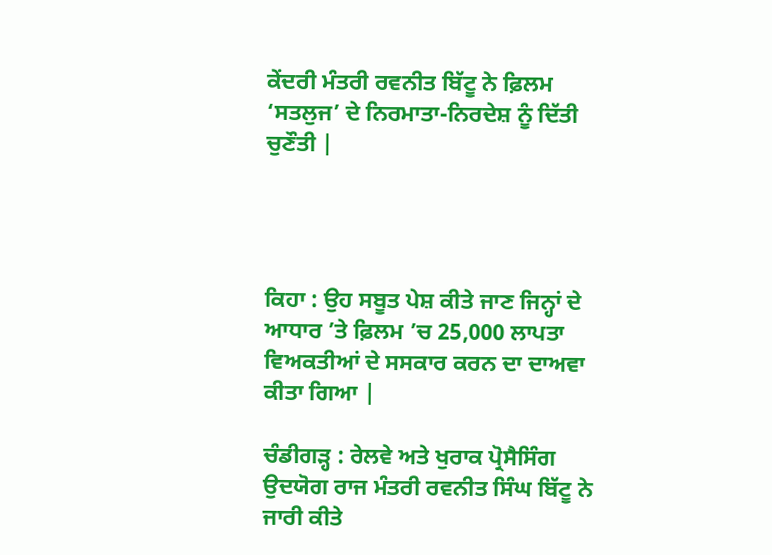ਕੇਂਦਰੀ ਮੰਤਰੀ ਰਵਨੀਤ ਬਿੱਟੂ ਨੇ ਫ਼ਿਲਮ ‘ਸਤਲੁਜ’ ਦੇ ਨਿਰਮਾਤਾ-ਨਿਰਦੇਸ਼ ਨੂੰ ਦਿੱਤੀ ਚੁਣੌਤੀ |




ਕਿਹਾ : ਉਹ ਸਬੂਤ ਪੇਸ਼ ਕੀਤੇ ਜਾਣ ਜਿਨ੍ਹਾਂ ਦੇ ਆਧਾਰ ’ਤੇ ਫ਼ਿਲਮ ’ਚ 25,000 ਲਾਪਤਾ ਵਿਅਕਤੀਆਂ ਦੇ ਸਸਕਾਰ ਕਰਨ ਦਾ ਦਾਅਵਾ ਕੀਤਾ ਗਿਆ |

ਚੰਡੀਗੜ੍ਹ : ਰੇਲਵੇ ਅਤੇ ਖੁਰਾਕ ਪ੍ਰੋਸੈਸਿੰਗ ਉਦਯੋਗ ਰਾਜ ਮੰਤਰੀ ਰਵਨੀਤ ਸਿੰਘ ਬਿੱਟੂ ਨੇ ਜਾਰੀ ਕੀਤੇ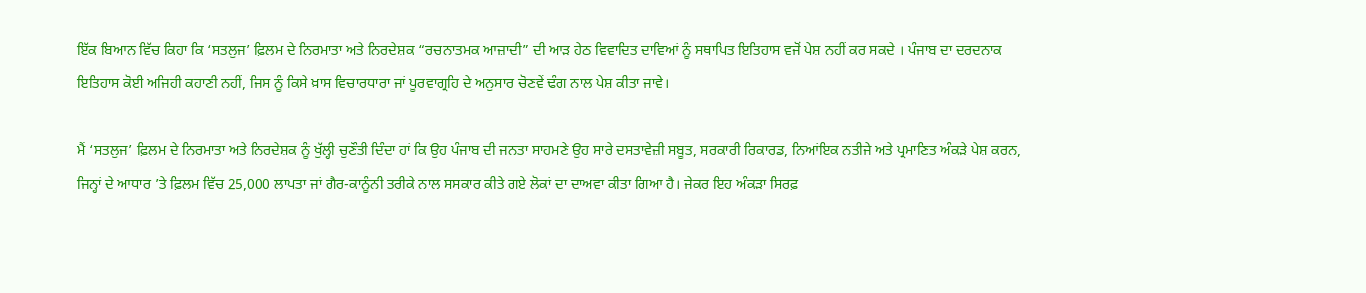ਇੱਕ ਬਿਆਨ ਵਿੱਚ ਕਿਹਾ ਕਿ ‘ਸਤਲੁਜ’ ਫ਼ਿਲਮ ਦੇ ਨਿਰਮਾਤਾ ਅਤੇ ਨਿਰਦੇਸ਼ਕ “ਰਚਨਾਤਮਕ ਆਜ਼ਾਦੀ” ਦੀ ਆੜ ਹੇਠ ਵਿਵਾਦਿਤ ਦਾਵਿਆਂ ਨੂੰ ਸਥਾਪਿਤ ਇਤਿਹਾਸ ਵਜੋਂ ਪੇਸ਼ ਨਹੀਂ ਕਰ ਸਕਦੇ । ਪੰਜਾਬ ਦਾ ਦਰਦਨਾਕ ਇਤਿਹਾਸ ਕੋਈ ਅਜਿਹੀ ਕਹਾਣੀ ਨਹੀਂ, ਜਿਸ ਨੂੰ ਕਿਸੇ ਖ਼ਾਸ ਵਿਚਾਰਧਾਰਾ ਜਾਂ ਪੂਰਵਾਗ੍ਰਹਿ ਦੇ ਅਨੁਸਾਰ ਚੋਣਵੇਂ ਢੰਗ ਨਾਲ ਪੇਸ਼ ਕੀਤਾ ਜਾਵੇ।

ਮੈਂ ‘ਸਤਲੁਜ’ ਫ਼ਿਲਮ ਦੇ ਨਿਰਮਾਤਾ ਅਤੇ ਨਿਰਦੇਸ਼ਕ ਨੂੰ ਖੁੱਲ੍ਹੀ ਚੁਣੌਤੀ ਦਿੰਦਾ ਹਾਂ ਕਿ ਉਹ ਪੰਜਾਬ ਦੀ ਜਨਤਾ ਸਾਹਮਣੇ ਉਹ ਸਾਰੇ ਦਸਤਾਵੇਜ਼ੀ ਸਬੂਤ, ਸਰਕਾਰੀ ਰਿਕਾਰਡ, ਨਿਆਂਇਕ ਨਤੀਜੇ ਅਤੇ ਪ੍ਰਮਾਣਿਤ ਅੰਕੜੇ ਪੇਸ਼ ਕਰਨ, ਜਿਨ੍ਹਾਂ ਦੇ ਆਧਾਰ ’ਤੇ ਫ਼ਿਲਮ ਵਿੱਚ 25,000 ਲਾਪਤਾ ਜਾਂ ਗੈਰ-ਕਾਨੂੰਨੀ ਤਰੀਕੇ ਨਾਲ ਸਸਕਾਰ ਕੀਤੇ ਗਏ ਲੋਕਾਂ ਦਾ ਦਾਅਵਾ ਕੀਤਾ ਗਿਆ ਹੈ। ਜੇਕਰ ਇਹ ਅੰਕੜਾ ਸਿਰਫ਼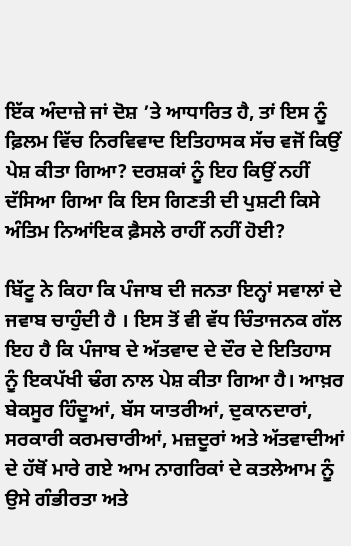ਇੱਕ ਅੰਦਾਜ਼ੇ ਜਾਂ ਦੋਸ਼ ’ਤੇ ਆਧਾਰਿਤ ਹੈ, ਤਾਂ ਇਸ ਨੂੰ ਫ਼ਿਲਮ ਵਿੱਚ ਨਿਰਵਿਵਾਦ ਇਤਿਹਾਸਕ ਸੱਚ ਵਜੋਂ ਕਿਉਂ ਪੇਸ਼ ਕੀਤਾ ਗਿਆ? ਦਰਸ਼ਕਾਂ ਨੂੰ ਇਹ ਕਿਉਂ ਨਹੀਂ ਦੱਸਿਆ ਗਿਆ ਕਿ ਇਸ ਗਿਣਤੀ ਦੀ ਪੁਸ਼ਟੀ ਕਿਸੇ ਅੰਤਿਮ ਨਿਆਂਇਕ ਫ਼ੈਸਲੇ ਰਾਹੀਂ ਨਹੀਂ ਹੋਈ?

ਬਿੱਟੂ ਨੇ ਕਿਹਾ ਕਿ ਪੰਜਾਬ ਦੀ ਜਨਤਾ ਇਨ੍ਹਾਂ ਸਵਾਲਾਂ ਦੇ ਜਵਾਬ ਚਾਹੁੰਦੀ ਹੈ । ਇਸ ਤੋਂ ਵੀ ਵੱਧ ਚਿੰਤਾਜਨਕ ਗੱਲ ਇਹ ਹੈ ਕਿ ਪੰਜਾਬ ਦੇ ਅੱਤਵਾਦ ਦੇ ਦੌਰ ਦੇ ਇਤਿਹਾਸ ਨੂੰ ਇਕਪੱਖੀ ਢੰਗ ਨਾਲ ਪੇਸ਼ ਕੀਤਾ ਗਿਆ ਹੈ। ਆਖ਼ਰ ਬੇਕਸੂਰ ਹਿੰਦੂਆਂ, ਬੱਸ ਯਾਤਰੀਆਂ, ਦੁਕਾਨਦਾਰਾਂ, ਸਰਕਾਰੀ ਕਰਮਚਾਰੀਆਂ, ਮਜ਼ਦੂਰਾਂ ਅਤੇ ਅੱਤਵਾਦੀਆਂ ਦੇ ਹੱਥੋਂ ਮਾਰੇ ਗਏ ਆਮ ਨਾਗਰਿਕਾਂ ਦੇ ਕਤਲੇਆਮ ਨੂੰ ਉਸੇ ਗੰਭੀਰਤਾ ਅਤੇ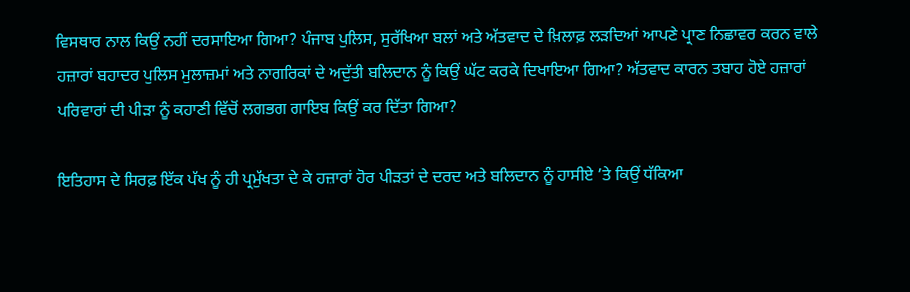ਵਿਸਥਾਰ ਨਾਲ ਕਿਉਂ ਨਹੀਂ ਦਰਸਾਇਆ ਗਿਆ? ਪੰਜਾਬ ਪੁਲਿਸ, ਸੁਰੱਖਿਆ ਬਲਾਂ ਅਤੇ ਅੱਤਵਾਦ ਦੇ ਖ਼ਿਲਾਫ਼ ਲੜਦਿਆਂ ਆਪਣੇ ਪ੍ਰਾਣ ਨਿਛਾਵਰ ਕਰਨ ਵਾਲੇ ਹਜ਼ਾਰਾਂ ਬਹਾਦਰ ਪੁਲਿਸ ਮੁਲਾਜ਼ਮਾਂ ਅਤੇ ਨਾਗਰਿਕਾਂ ਦੇ ਅਦੁੱਤੀ ਬਲਿਦਾਨ ਨੂੰ ਕਿਉਂ ਘੱਟ ਕਰਕੇ ਦਿਖਾਇਆ ਗਿਆ? ਅੱਤਵਾਦ ਕਾਰਨ ਤਬਾਹ ਹੋਏ ਹਜ਼ਾਰਾਂ ਪਰਿਵਾਰਾਂ ਦੀ ਪੀੜਾ ਨੂੰ ਕਹਾਣੀ ਵਿੱਚੋਂ ਲਗਭਗ ਗਾਇਬ ਕਿਉਂ ਕਰ ਦਿੱਤਾ ਗਿਆ?

ਇਤਿਹਾਸ ਦੇ ਸਿਰਫ਼ ਇੱਕ ਪੱਖ ਨੂੰ ਹੀ ਪ੍ਰਮੁੱਖਤਾ ਦੇ ਕੇ ਹਜ਼ਾਰਾਂ ਹੋਰ ਪੀੜਤਾਂ ਦੇ ਦਰਦ ਅਤੇ ਬਲਿਦਾਨ ਨੂੰ ਹਾਸੀਏ ’ਤੇ ਕਿਉਂ ਧੱਕਿਆ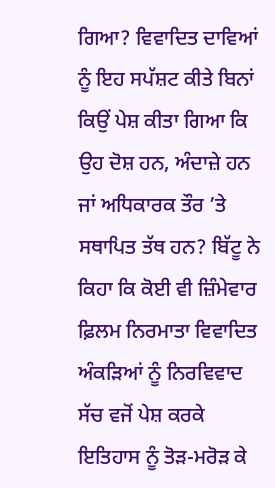ਗਿਆ? ਵਿਵਾਦਿਤ ਦਾਵਿਆਂ ਨੂੰ ਇਹ ਸਪੱਸ਼ਟ ਕੀਤੇ ਬਿਨਾਂ ਕਿਉਂ ਪੇਸ਼ ਕੀਤਾ ਗਿਆ ਕਿ ਉਹ ਦੋਸ਼ ਹਨ, ਅੰਦਾਜ਼ੇ ਹਨ ਜਾਂ ਅਧਿਕਾਰਕ ਤੌਰ ’ਤੇ ਸਥਾਪਿਤ ਤੱਥ ਹਨ? ਬਿੱਟੂ ਨੇ ਕਿਹਾ ਕਿ ਕੋਈ ਵੀ ਜ਼ਿੰਮੇਵਾਰ ਫ਼ਿਲਮ ਨਿਰਮਾਤਾ ਵਿਵਾਦਿਤ ਅੰਕੜਿਆਂ ਨੂੰ ਨਿਰਵਿਵਾਦ ਸੱਚ ਵਜੋਂ ਪੇਸ਼ ਕਰਕੇ ਇਤਿਹਾਸ ਨੂੰ ਤੋੜ-ਮਰੋੜ ਕੇ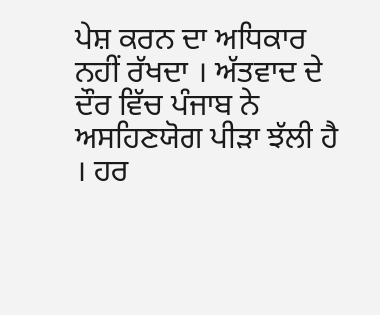ਪੇਸ਼ ਕਰਨ ਦਾ ਅਧਿਕਾਰ ਨਹੀਂ ਰੱਖਦਾ । ਅੱਤਵਾਦ ਦੇ ਦੌਰ ਵਿੱਚ ਪੰਜਾਬ ਨੇ ਅਸਹਿਣਯੋਗ ਪੀੜਾ ਝੱਲੀ ਹੈ । ਹਰ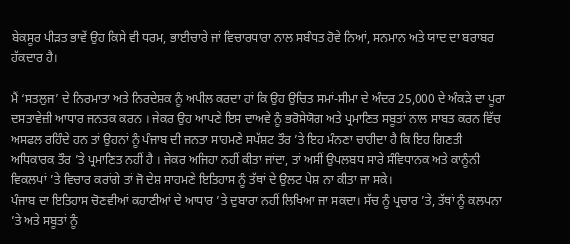ਬੇਕਸੂਰ ਪੀੜਤ ਭਾਵੇਂ ਉਹ ਕਿਸੇ ਵੀ ਧਰਮ, ਭਾਈਚਾਰੇ ਜਾਂ ਵਿਚਾਰਧਾਰਾ ਨਾਲ ਸਬੰਧਤ ਹੋਵੇ ਨਿਆਂ, ਸਨਮਾਨ ਅਤੇ ਯਾਦ ਦਾ ਬਰਾਬਰ ਹੱਕਦਾਰ ਹੈ।

ਮੈਂ ‘ਸਤਲੁਜ’ ਦੇ ਨਿਰਮਾਤਾ ਅਤੇ ਨਿਰਦੇਸ਼ਕ ਨੂੰ ਅਪੀਲ ਕਰਦਾ ਹਾਂ ਕਿ ਉਹ ਉਚਿਤ ਸਮਾਂ-ਸੀਮਾ ਦੇ ਅੰਦਰ 25,000 ਦੇ ਅੰਕੜੇ ਦਾ ਪੂਰਾ ਦਸਤਾਵੇਜ਼ੀ ਆਧਾਰ ਜਨਤਕ ਕਰਨ । ਜੇਕਰ ਉਹ ਆਪਣੇ ਇਸ ਦਾਅਵੇ ਨੂੰ ਭਰੋਸੇਯੋਗ ਅਤੇ ਪ੍ਰਮਾਣਿਤ ਸਬੂਤਾਂ ਨਾਲ ਸਾਬਤ ਕਰਨ ਵਿੱਚ ਅਸਫਲ ਰਹਿੰਦੇ ਹਨ ਤਾਂ ਉਹਨਾਂ ਨੂੰ ਪੰਜਾਬ ਦੀ ਜਨਤਾ ਸਾਹਮਣੇ ਸਪੱਸ਼ਟ ਤੌਰ ’ਤੇ ਇਹ ਮੰਨਣਾ ਚਾਹੀਦਾ ਹੈ ਕਿ ਇਹ ਗਿਣਤੀ ਅਧਿਕਾਰਕ ਤੌਰ ’ਤੇ ਪ੍ਰਮਾਣਿਤ ਨਹੀਂ ਹੈ । ਜੇਕਰ ਅਜਿਹਾ ਨਹੀਂ ਕੀਤਾ ਜਾਂਦਾ, ਤਾਂ ਅਸੀਂ ਉਪਲਬਧ ਸਾਰੇ ਸੰਵਿਧਾਨਕ ਅਤੇ ਕਾਨੂੰਨੀ ਵਿਕਲਪਾਂ ’ਤੇ ਵਿਚਾਰ ਕਰਾਂਗੇ ਤਾਂ ਜੋ ਦੇਸ਼ ਸਾਹਮਣੇ ਇਤਿਹਾਸ ਨੂੰ ਤੱਥਾਂ ਦੇ ਉਲਟ ਪੇਸ਼ ਨਾ ਕੀਤਾ ਜਾ ਸਕੇ।
ਪੰਜਾਬ ਦਾ ਇਤਿਹਾਸ ਚੋਣਵੀਆਂ ਕਹਾਣੀਆਂ ਦੇ ਆਧਾਰ ’ਤੇ ਦੁਬਾਰਾ ਨਹੀਂ ਲਿਖਿਆ ਜਾ ਸਕਦਾ। ਸੱਚ ਨੂੰ ਪ੍ਰਚਾਰ ’ਤੇ, ਤੱਥਾਂ ਨੂੰ ਕਲਪਨਾ ’ਤੇ ਅਤੇ ਸਬੂਤਾਂ ਨੂੰ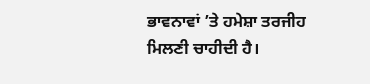ਭਾਵਨਾਵਾਂ ’ਤੇ ਹਮੇਸ਼ਾ ਤਰਜੀਹ ਮਿਲਣੀ ਚਾਹੀਦੀ ਹੈ।